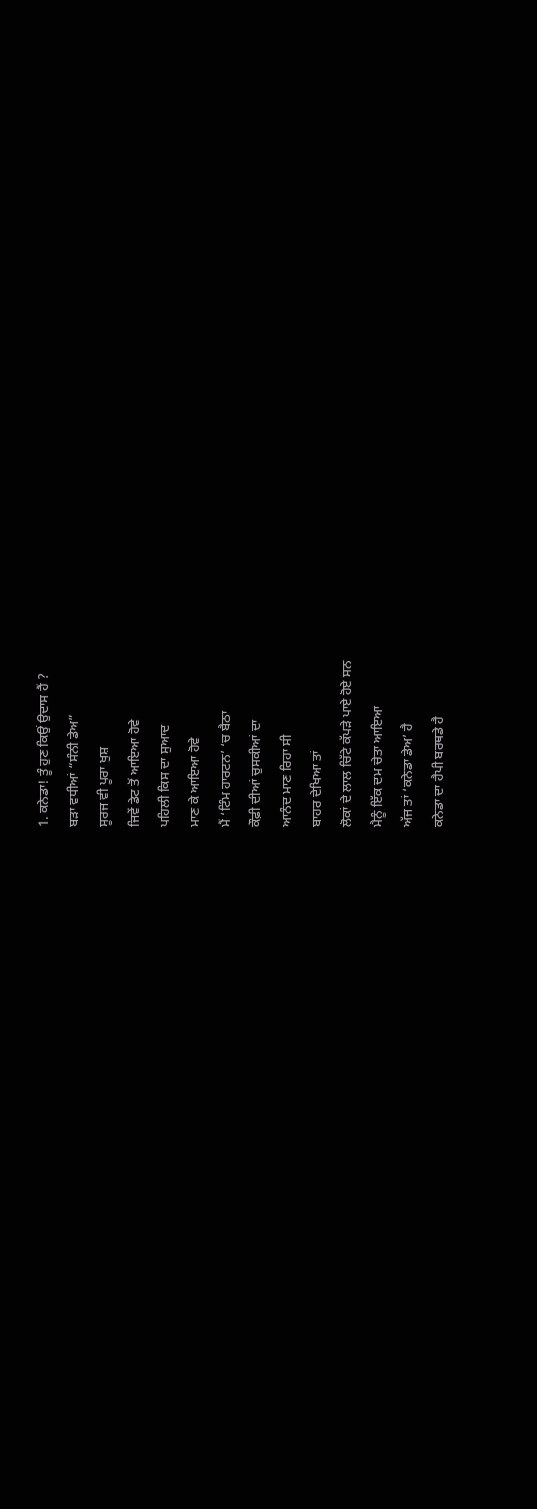1. ਕਨੇਡਾ! ਤੂੰ ਹੁਣ ਕਿਉਂ ਉਦਾਸ ਹੈਂ ?
ਬੜਾ ਵਧੀਆਂ “ਸੰਨੀ ਡੇਅ”
ਸੂਰਜ ਵੀ ਪੂਰਾ ਖੁਸ਼
ਜਿਵੇਂ ਡੇਟ ਤੋਂ ਆਇਆ ਹੋਵੇ
ਪਹਿਲੀ ਕਿਸ ਦਾ ਸੁਆਦ
ਮਾਣ ਕੇ ਆਇਆ ਹੋਵੇ
ਮੈਂ ‘ਟਿੰਮ ਹਾਰਟਨ’ ‘ਚ ਬੈਠਾ
ਕੌਫ਼ੀ ਦੀਆਂ ਚੁਸਕੀਆਂ ਦਾ
ਆਨੰਦ ਮਾਣ ਰਿਹਾ ਸੀ
ਬਾਹਰ ਦੇਖਿਆ ਤਾਂ
ਲੋਕਾਂ ਦੇ ਲਾਲ ਚਿੱਟੇ ਕੱਪੜੇ ਪਾਏ ਹੋਏ ਸਨ
ਮੈਨੂੰ ਇੱਕ ਦਮ ਚੇਤਾ ਆਇਆ
ਅੱਜ ਤਾਂ ‘ਕਨੇਡਾ ਡੇਅ’ ਹੈ
ਕਨੇਡਾ ਦਾ ਹੈਪੀ ਬਰਥਡੇ ਹੈ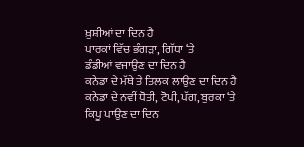ਖ਼ੁਸ਼ੀਆਂ ਦਾ ਦਿਨ ਹੈ
ਪਾਰਕਾਂ ਵਿੱਚ ਭੰਗੜਾ, ਗਿੱਧਾ ‘ਤੇ
ਡੰਡੀਆਂ ਵਜਾਉਣ ਦਾ ਦਿਨ ਹੈ
ਕਨੇਡਾ ਦੇ ਮੱਥੇ ਤੇ ਤਿਲਕ ਲਾਉਣ ਦਾ ਦਿਨ ਹੈ
ਕਨੇਡਾ ਦੇ ਨਵੀਂ ਧੋਤੀ, ਟੋਪੀ, ਪੱਗ, ਬੁਰਕਾ ‘ਤੇ
ਕਿਪੂ ਪਾਉਣ ਦਾ ਦਿਨ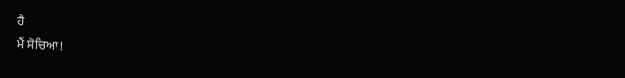ਹੈ
ਮੈਂ ਸੋਚਿਆ!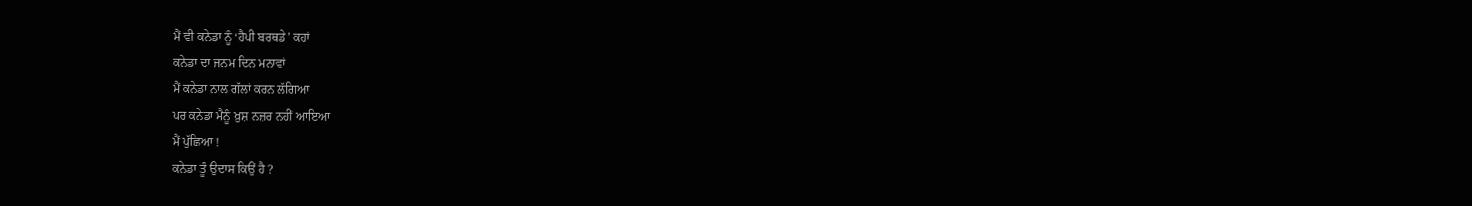ਮੈਂ ਵੀ ਕਨੇਡਾ ਨੂੰ ‘ਹੈਪੀ ਬਰਥਡੇ’ ਕਹਾਂ
ਕਨੇਡਾ ਦਾ ਜਨਮ ਦਿਨ ਮਨਾਵਾਂ
ਮੈਂ ਕਨੇਡਾ ਨਾਲ ਗੱਲਾਂ ਕਰਨ ਲੱਗਿਆ
ਪਰ ਕਨੇਡਾ ਮੈਨੂੰ ਖ਼ੁਸ਼ ਨਜ਼ਰ ਨਹੀਂ ਆਇਆ
ਮੈਂ ਪੁੱਛਿਆ !
ਕਨੇਡਾ ਤੂੰ ਉਦਾਸ ਕਿਉਂ ਹੈ ?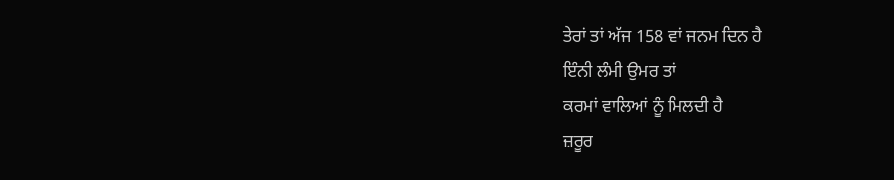ਤੇਰਾਂ ਤਾਂ ਅੱਜ 158 ਵਾਂ ਜਨਮ ਦਿਨ ਹੈ
ਇੰਨੀ ਲੰਮੀ ਉਮਰ ਤਾਂ
ਕਰਮਾਂ ਵਾਲਿਆਂ ਨੂੰ ਮਿਲਦੀ ਹੈ
ਜ਼ਰੂਰ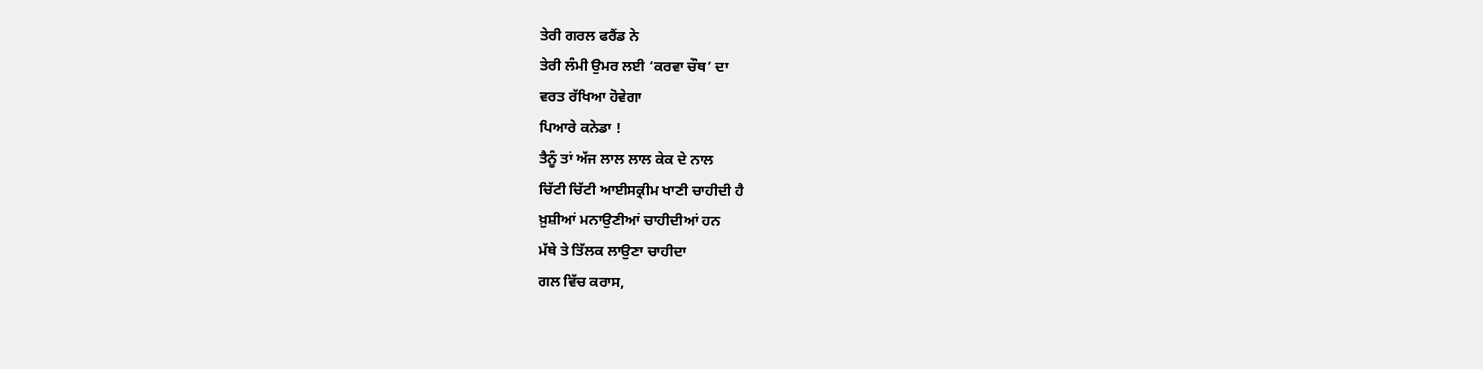ਤੇਰੀ ਗਰਲ ਫਰੈਂਡ ਨੇ
ਤੇਰੀ ਲੰਮੀ ਉਮਰ ਲਈ ‘ਕਰਵਾ ਚੌਥ’ ਦਾ
ਵਰਤ ਰੱਖਿਆ ਹੋਵੇਗਾ
ਪਿਆਰੇ ਕਨੇਡਾ !
ਤੈਨੂੰ ਤਾਂ ਅੱਜ ਲਾਲ ਲਾਲ ਕੇਕ ਦੇ ਨਾਲ
ਚਿੱਟੀ ਚਿੱਟੀ ਆਈਸਕ੍ਰੀਮ ਖਾਣੀ ਚਾਹੀਦੀ ਹੈ
ਖ਼ੁਸ਼ੀਆਂ ਮਨਾਉਣੀਆਂ ਚਾਹੀਦੀਆਂ ਹਨ
ਮੱਥੇ ਤੇ ਤਿੱਲਕ ਲਾਉਣਾ ਚਾਹੀਦਾ
ਗਲ ਵਿੱਚ ਕਰਾਸ,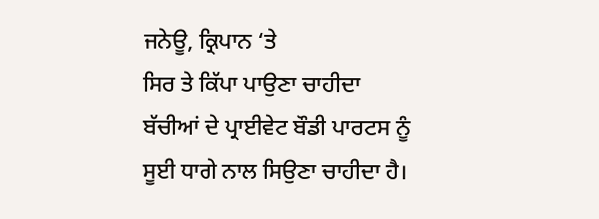ਜਨੇਊ, ਕ੍ਰਿਪਾਨ ‘ਤੇ
ਸਿਰ ਤੇ ਕਿੱਪਾ ਪਾਉਣਾ ਚਾਹੀਦਾ
ਬੱਚੀਆਂ ਦੇ ਪ੍ਰਾਈਵੇਟ ਬੌਡੀ ਪਾਰਟਸ ਨੂੰ
ਸੂਈ ਧਾਗੇ ਨਾਲ ਸਿਉਣਾ ਚਾਹੀਦਾ ਹੈ।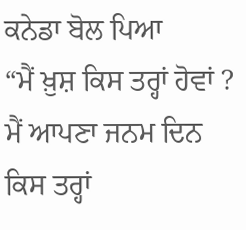ਕਨੇਡਾ ਬੋਲ ਪਿਆ
“ਮੈਂ ਖ਼ੁਸ਼ ਕਿਸ ਤਰ੍ਹਾਂ ਹੋਵਾਂ ?
ਮੈਂ ਆਪਣਾ ਜਨਮ ਦਿਨ ਕਿਸ ਤਰ੍ਹਾਂ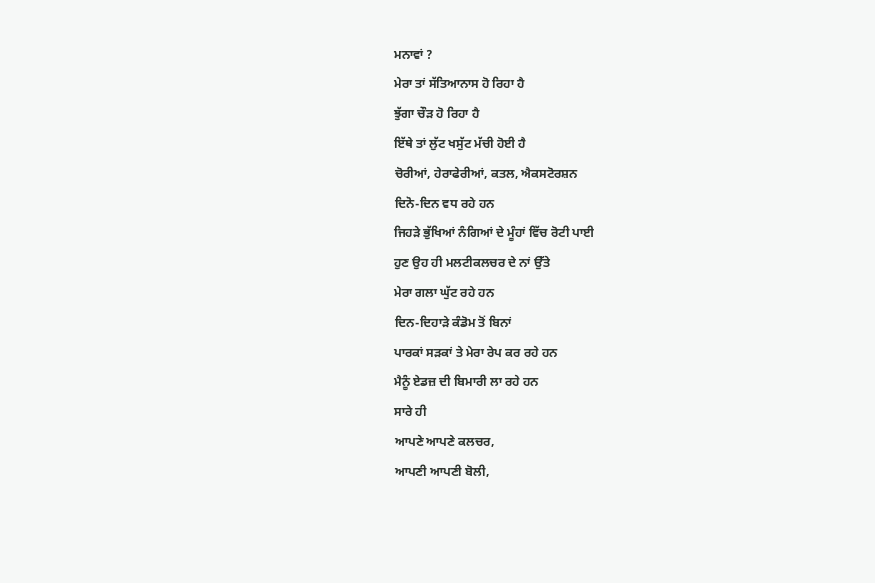ਮਨਾਵਾਂ ?
ਮੇਰਾ ਤਾਂ ਸੱਤਿਆਨਾਸ ਹੋ ਰਿਹਾ ਹੈ
ਝੁੱਗਾ ਚੌੜ ਹੋ ਰਿਹਾ ਹੈ
ਇੱਥੇ ਤਾਂ ਲੁੱਟ ਖਸੁੱਟ ਮੱਚੀ ਹੋਈ ਹੈ
ਚੋਰੀਆਂ, ਹੇਰਾਫੇਰੀਆਂ, ਕਤਲ, ਐਕਸਟੋਰਸ਼ਨ
ਦਿਨੋ-ਦਿਨ ਵਧ ਰਹੇ ਹਨ
ਜਿਹੜੇ ਭੁੱਖਿਆਂ ਨੰਗਿਆਂ ਦੇ ਮੂੰਹਾਂ ਵਿੱਚ ਰੋਟੀ ਪਾਈ
ਹੁਣ ਉਹ ਹੀ ਮਲਟੀਕਲਚਰ ਦੇ ਨਾਂ ਉੱਤੇ
ਮੇਰਾ ਗਲਾ ਘੁੱਟ ਰਹੇ ਹਨ
ਦਿਨ-ਦਿਹਾੜੇ ਕੰਡੋਮ ਤੋਂ ਬਿਨਾਂ
ਪਾਰਕਾਂ ਸੜਕਾਂ ਤੇ ਮੇਰਾ ਰੇਪ ਕਰ ਰਹੇ ਹਨ
ਮੈਨੂੰ ਏਡਜ਼ ਦੀ ਬਿਮਾਰੀ ਲਾ ਰਹੇ ਹਨ
ਸਾਰੇ ਹੀ
ਆਪਣੇ ਆਪਣੇ ਕਲਚਰ,
ਆਪਣੀ ਆਪਣੀ ਬੋਲੀ,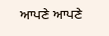ਆਪਣੇ ਆਪਣੇ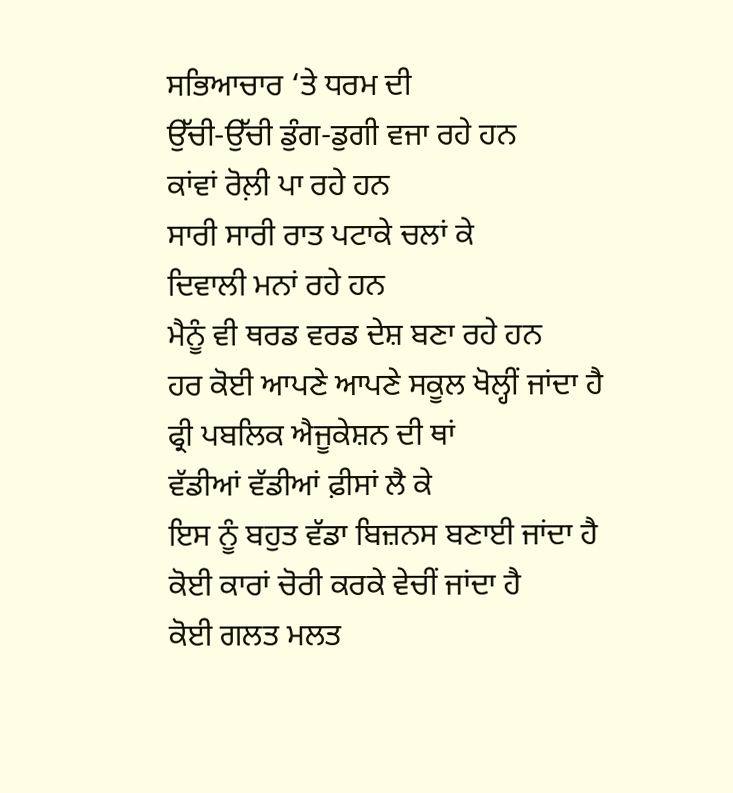ਸਭਿਆਚਾਰ ‘ਤੇ ਧਰਮ ਦੀ
ਉੱਚੀ-ਉੱਚੀ ਡੁੰਗ-ਡੁਗੀ ਵਜਾ ਰਹੇ ਹਨ
ਕਾਂਵਾਂ ਰੋਲ਼ੀ ਪਾ ਰਹੇ ਹਨ
ਸਾਰੀ ਸਾਰੀ ਰਾਤ ਪਟਾਕੇ ਚਲਾਂ ਕੇ
ਦਿਵਾਲੀ ਮਨਾਂ ਰਹੇ ਹਨ
ਮੈਨੂੰ ਵੀ ਥਰਡ ਵਰਡ ਦੇਸ਼ ਬਣਾ ਰਹੇ ਹਨ
ਹਰ ਕੋਈ ਆਪਣੇ ਆਪਣੇ ਸਕੂਲ ਖੋਲ੍ਹੀਂ ਜਾਂਦਾ ਹੈ
ਫ੍ਰੀ ਪਬਲਿਕ ਐਜੂਕੇਸ਼ਨ ਦੀ ਥਾਂ
ਵੱਡੀਆਂ ਵੱਡੀਆਂ ਫ਼ੀਸਾਂ ਲੈ ਕੇ
ਇਸ ਨੂੰ ਬਹੁਤ ਵੱਡਾ ਬਿਜ਼ਨਸ ਬਣਾਈ ਜਾਂਦਾ ਹੈ
ਕੋਈ ਕਾਰਾਂ ਚੋਰੀ ਕਰਕੇ ਵੇਚੀਂ ਜਾਂਦਾ ਹੈ
ਕੋਈ ਗਲਤ ਮਲਤ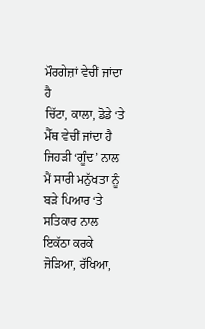ਮੌਰਗੇਜ਼ਾਂ ਵੇਚੀਂ ਜਾਂਦਾ ਹੈ
ਚਿੱਟਾ, ਕਾਲਾ, ਡੋਡੇ ‘ਤੇ ਮੈੱਥ ਵੇਚੀਂ ਜਾਂਦਾ ਹੈ
ਜਿਹੜੀ ‘ਗੂੰਦ’ ਨਾਲ ਮੈਂ ਸਾਰੀ ਮਨੁੱਖਤਾ ਨੂੰ
ਬੜੇ ਪਿਆਰ ‘ਤੇ ਸਤਿਕਾਰ ਨਾਲ
ਇਕੱਠਾ ਕਰਕੇ ਜੋੜਿਆ, ਰੱਖਿਆ,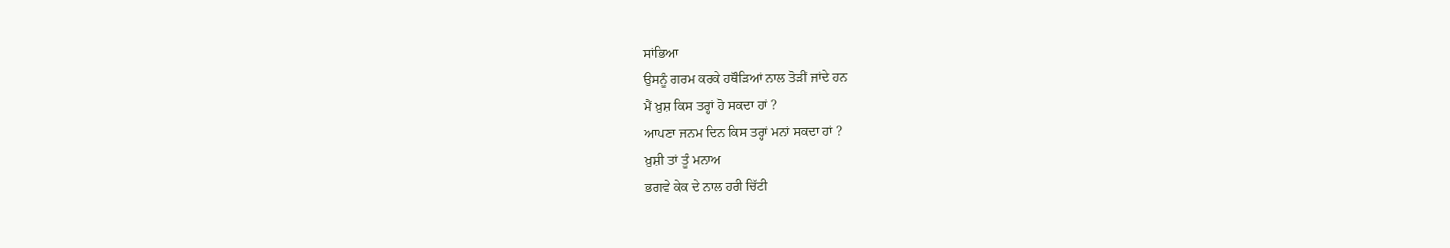ਸਾਂਭਿਆ
ਉਸਨੂੰ ਗਰਮ ਕਰਕੇ ਹਥੌੜਿਆਂ ਨਾਲ ਤੋੜੀਂ ਜਾਂਦੇ ਹਨ
ਮੈਂ ਖ਼ੁਸ਼ ਕਿਸ ਤਰ੍ਹਾਂ ਹੋ ਸਕਦਾ ਹਾਂ ?
ਆਪਣਾ ਜਨਮ ਦਿਨ ਕਿਸ ਤਰ੍ਹਾਂ ਮਨਾਂ ਸਕਦਾ ਹਾਂ ?
ਖ਼ੁਸ਼ੀ ਤਾਂ ਤੂੰ ਮਨਾਅ
ਭਗਵੇ ਕੇਕ ਦੇ ਨਾਲ ਹਰੀ ਚਿੱਟੀ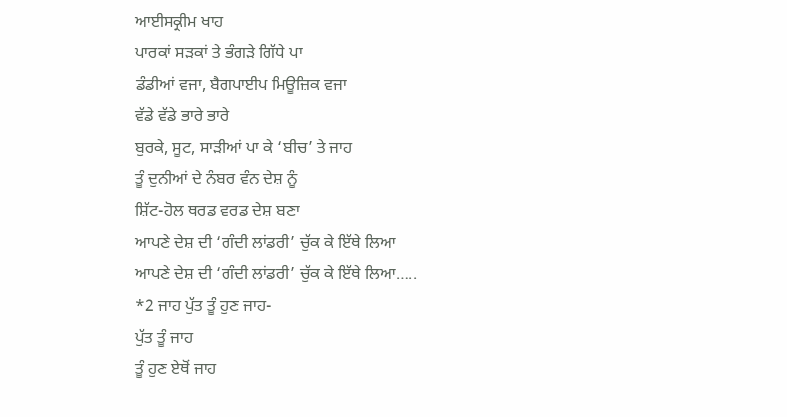ਆਈਸਕ੍ਰੀਮ ਖਾਹ
ਪਾਰਕਾਂ ਸੜਕਾਂ ਤੇ ਭੰਗੜੇ ਗਿੱਧੇ ਪਾ
ਡੰਡੀਆਂ ਵਜਾ, ਬੈਗਪਾਈਪ ਮਿਊਜ਼ਿਕ ਵਜਾ
ਵੱਡੇ ਵੱਡੇ ਭਾਰੇ ਭਾਰੇ
ਬੁਰਕੇ, ਸੂਟ, ਸਾੜੀਆਂ ਪਾ ਕੇ ‘ਬੀਚ’ ਤੇ ਜਾਹ
ਤੂੰ ਦੁਨੀਆਂ ਦੇ ਨੰਬਰ ਵੰਨ ਦੇਸ਼ ਨੂੰ
ਸ਼ਿੱਟ-ਹੋਲ ਥਰਡ ਵਰਡ ਦੇਸ਼ ਬਣਾ
ਆਪਣੇ ਦੇਸ਼ ਦੀ ‘ਗੰਦੀ ਲਾਂਡਰੀ’ ਚੁੱਕ ਕੇ ਇੱਥੇ ਲਿਆ
ਆਪਣੇ ਦੇਸ਼ ਦੀ ‘ਗੰਦੀ ਲਾਂਡਰੀ’ ਚੁੱਕ ਕੇ ਇੱਥੇ ਲਿਆ…..
*2 ਜਾਹ ਪੁੱਤ ਤੂੰ ਹੁਣ ਜਾਹ-
ਪੁੱਤ ਤੂੰ ਜਾਹ
ਤੂੰ ਹੁਣ ਏਥੋਂ ਜਾਹ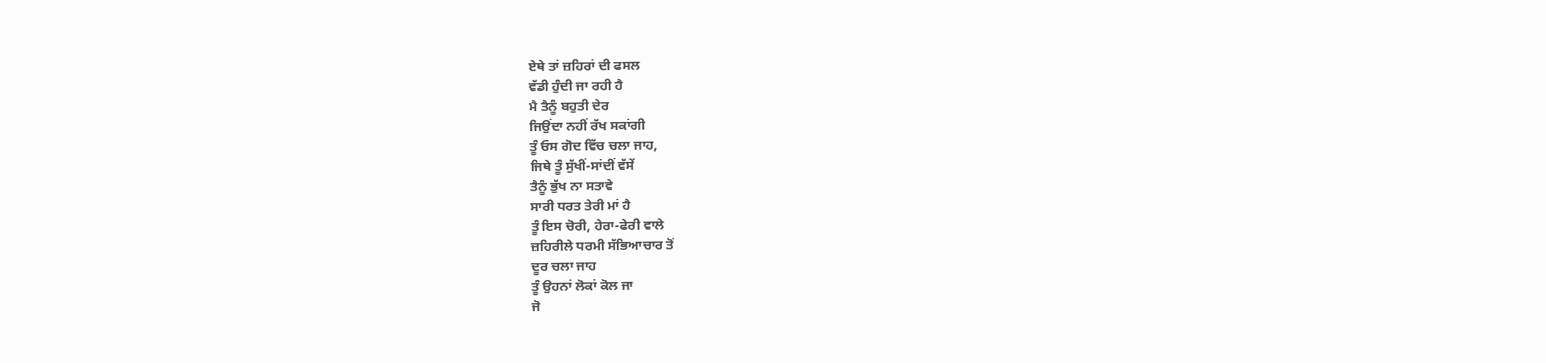ਏਥੇ ਤਾਂ ਜ਼ਹਿਰਾਂ ਦੀ ਫਸਲ
ਵੱਡੀ ਹੁੰਦੀ ਜਾ ਰਹੀ ਹੈ
ਮੈ ਤੈਨੂੰ ਬਹੁਤੀ ਦੇਰ
ਜਿਉਂਦਾ ਨਹੀਂ ਰੱਖ ਸਕਾਂਗੀ
ਤੂੰ ਓਸ ਗੋਦ ਵਿੱਚ ਚਲਾ ਜਾਹ,
ਜਿਥੇ ਤੂੰ ਸੁੱਖੀਂ-ਸਾਂਦੀਂ ਵੱਸੇਂ
ਤੈਨੂੰ ਭੁੱਖ ਨਾ ਸਤਾਵੇ
ਸਾਰੀ ਧਰਤ ਤੇਰੀ ਮਾਂ ਹੈ
ਤੂੰ ਇਸ ਚੋਰੀ, ਹੇਰਾ-ਫੇਰੀ ਵਾਲੇ
ਜ਼ਹਿਰੀਲੇ ਧਰਮੀ ਸੱਭਿਆਚਾਰ ਤੋਂ
ਦੂਰ ਚਲਾ ਜਾਹ
ਤੂੰ ਉਹਨਾਂ ਲੋਕਾਂ ਕੋਲ ਜਾ
ਜੋ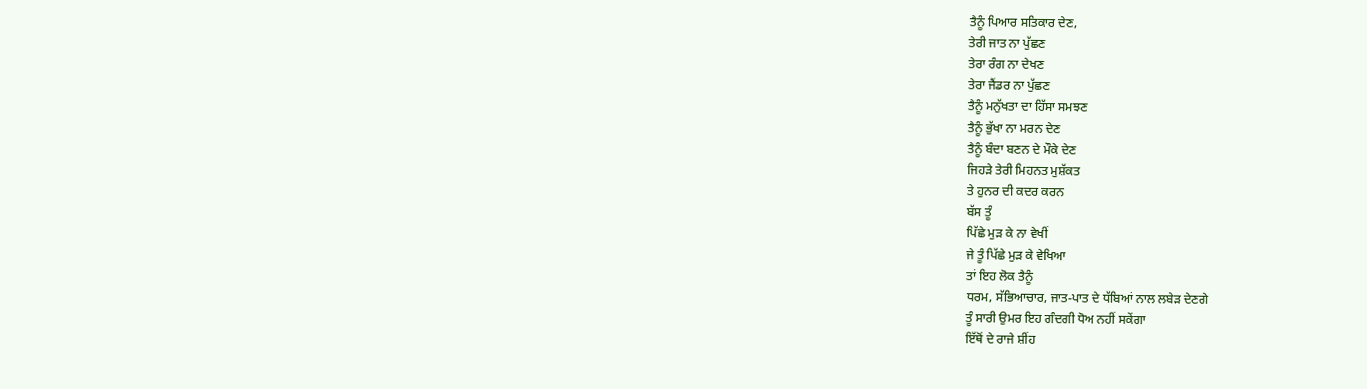ਤੈਨੂੰ ਪਿਆਰ ਸਤਿਕਾਰ ਦੇਣ,
ਤੇਰੀ ਜਾਤ ਨਾ ਪੁੱਛਣ
ਤੇਰਾ ਰੰਗ ਨਾ ਦੇਖਣ
ਤੇਰਾ ਜੈਂਡਰ ਨਾ ਪੁੱਛਣ
ਤੈਨੂੰ ਮਨੁੱਖਤਾ ਦਾ ਹਿੱਸਾ ਸਮਝਣ
ਤੈਨੂੰ ਭੁੱਖਾ ਨਾ ਮਰਨ ਦੇਣ
ਤੈਨੂੰ ਬੰਦਾ ਬਣਨ ਦੇ ਮੌਕੇ ਦੇਣ
ਜਿਹੜੇ ਤੇਰੀ ਮਿਹਨਤ ਮੁਸ਼ੱਕਤ
ਤੇ ਹੁਨਰ ਦੀ ਕਦਰ ਕਰਨ
ਬੱਸ ਤੂੰ
ਪਿੱਛੇ ਮੁੜ ਕੇ ਨਾ ਵੇਖੀਂ
ਜੇ ਤੂੰ ਪਿੱਛੇ ਮੁੜ ਕੇ ਵੇਖਿਆ
ਤਾਂ ਇਹ ਲੋਕ ਤੈਨੂੰ
ਧਰਮ, ਸੱਭਿਆਚਾਰ, ਜਾਤ-ਪਾਤ ਦੇ ਧੱਬਿਆਂ ਨਾਲ ਲਬੇੜ ਦੇਣਗੇ
ਤੂੰ ਸਾਰੀ ਉਮਰ ਇਹ ਗੰਦਗੀ ਧੋਅ ਨਹੀਂ ਸਕੇਂਗਾ
ਇੱਥੋਂ ਦੇ ਰਾਜੇ ਸ਼ੀਂਹ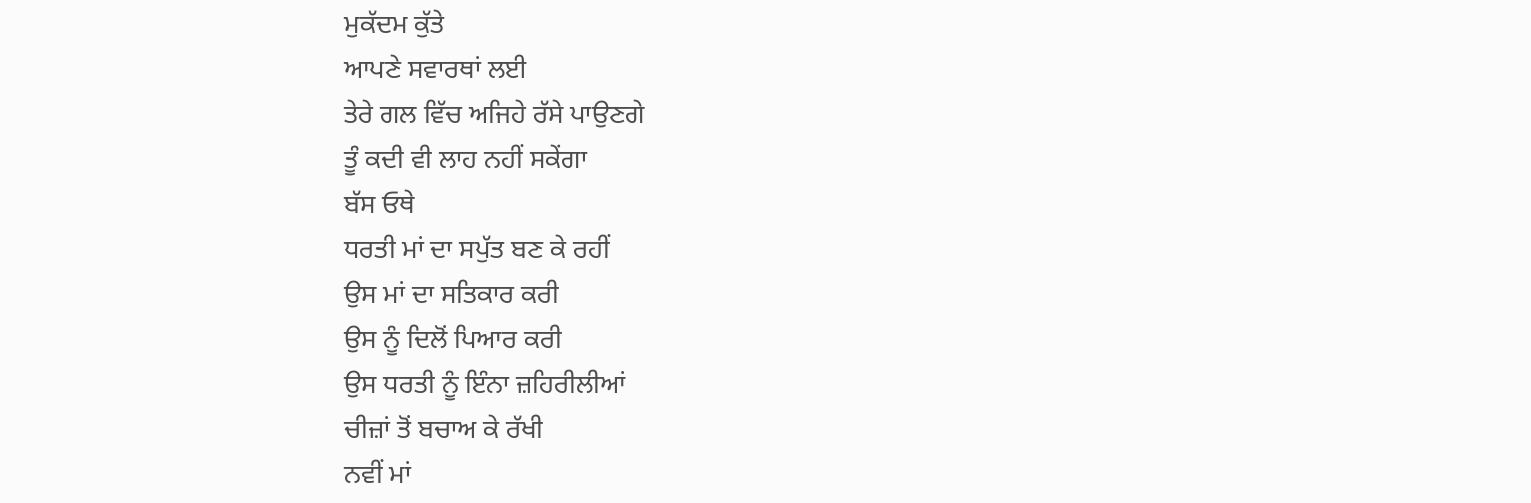ਮੁਕੱਦਮ ਕੁੱਤੇ
ਆਪਣੇ ਸਵਾਰਥਾਂ ਲਈ
ਤੇਰੇ ਗਲ ਵਿੱਚ ਅਜਿਹੇ ਰੱਸੇ ਪਾਉਣਗੇ
ਤੂੰ ਕਦੀ ਵੀ ਲਾਹ ਨਹੀਂ ਸਕੇਂਗਾ
ਬੱਸ ਓਥੇ
ਧਰਤੀ ਮਾਂ ਦਾ ਸਪੁੱਤ ਬਣ ਕੇ ਰਹੀਂ
ਉਸ ਮਾਂ ਦਾ ਸਤਿਕਾਰ ਕਰੀ
ਉਸ ਨੂੰ ਦਿਲੋਂ ਪਿਆਰ ਕਰੀ
ਉਸ ਧਰਤੀ ਨੂੰ ਇੰਨਾ ਜ਼ਹਿਰੀਲੀਆਂ
ਚੀਜ਼ਾਂ ਤੋਂ ਬਚਾਅ ਕੇ ਰੱਖੀ
ਨਵੀਂ ਮਾਂ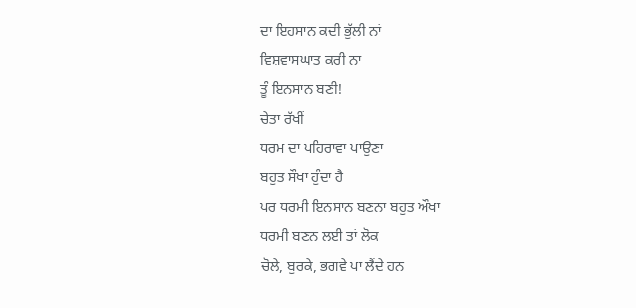ਦਾ ਇਹਸਾਨ ਕਦੀ ਭੁੱਲੀ ਨਾਂ
ਵਿਸ਼ਵਾਸਘਾਤ ਕਰੀ ਨਾ
ਤੂੰ ਇਨਸਾਨ ਬਣੀ!
ਚੇਤਾ ਰੱਖੀਂ
ਧਰਮ ਦਾ ਪਹਿਰਾਵਾ ਪਾਉਣਾ
ਬਹੁਤ ਸੌਖਾ ਹੁੰਦਾ ਹੈ
ਪਰ ਧਰਮੀ ਇਨਸਾਨ ਬਣਨਾ ਬਹੁਤ ਔਖਾ
ਧਰਮੀ ਬਣਨ ਲਈ ਤਾਂ ਲੋਕ
ਚੋਲੇ, ਬੁਰਕੇ, ਭਗਵੇ ਪਾ ਲੈਂਦੇ ਹਨ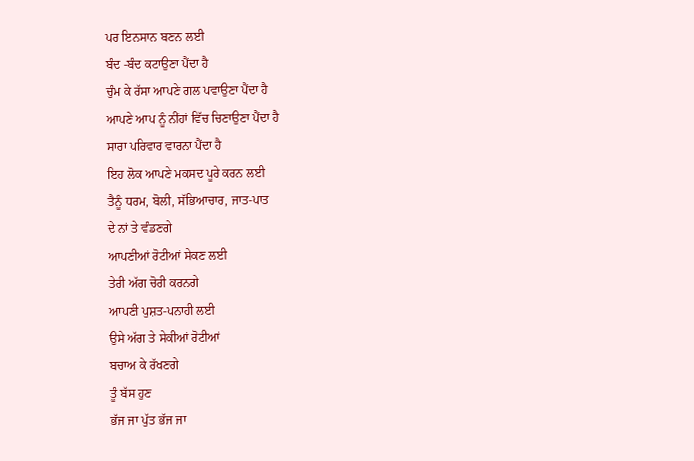ਪਰ ਇਨਸਾਨ ਬਣਨ ਲਈ
ਬੰਦ -ਬੰਦ ਕਟਾਉਣਾ ਪੈਂਦਾ ਹੈ
ਚੁੰਮ ਕੇ ਰੱਸਾ ਆਪਣੇ ਗਲ ਪਵਾਉਣਾ ਪੈਂਦਾ ਹੈ
ਆਪਣੇ ਆਪ ਨੂੰ ਨੀਂਹਾਂ ਵਿੱਚ ਚਿਣਾਉਣਾ ਪੈਂਦਾ ਹੈ
ਸਾਰਾ ਪਰਿਵਾਰ ਵਾਰਨਾ ਪੈਂਦਾ ਹੈ
ਇਹ ਲੋਕ ਆਪਣੇ ਮਕਸਦ ਪੂਰੇ ਕਰਨ ਲਈ
ਤੈਨੂੰ ਧਰਮ, ਬੋਲੀ, ਸੱਭਿਆਚਾਰ, ਜਾਤ-ਪਾਤ
ਦੇ ਨਾਂ ਤੇ ਵੰਡਣਗੇ
ਆਪਣੀਆਂ ਰੋਟੀਆਂ ਸੇਕਣ ਲਈ
ਤੇਰੀ ਅੱਗ ਚੋਰੀ ਕਰਨਗੇ
ਆਪਣੀ ਪੁਸ਼ਤ-ਪਨਾਹੀ ਲਈ
ਉਸੇ ਅੱਗ ਤੇ ਸੇਕੀਆਂ ਰੋਟੀਆਂ
ਬਚਾਅ ਕੇ ਰੱਖਣਗੇ
ਤੂੰ ਬੱਸ ਹੁਣ
ਭੱਜ ਜਾ ਪੁੱਤ ਭੱਜ ਜਾ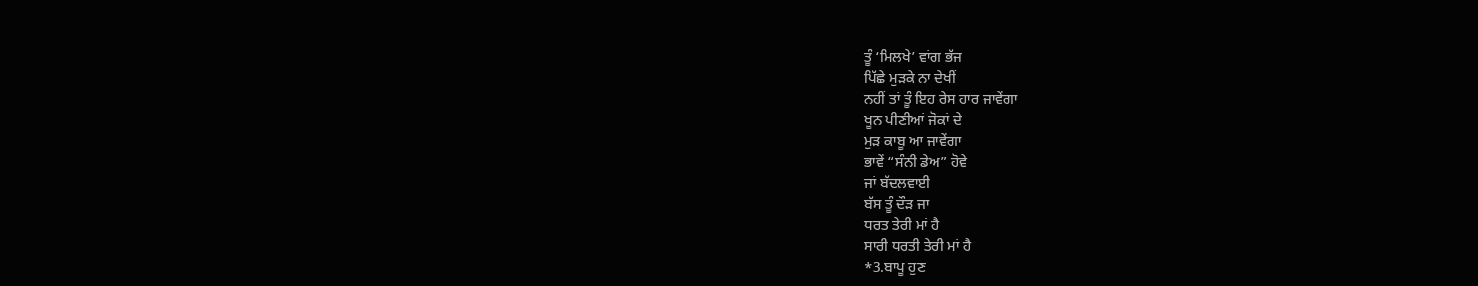ਤੂੰ ‘ਮਿਲਖੇ’ ਵਾਂਗ ਭੱਜ
ਪਿੱਛੇ ਮੁੜਕੇ ਨਾ ਦੇਖੀਂ
ਨਹੀਂ ਤਾਂ ਤੂੰ ਇਹ ਰੇਸ ਹਾਰ ਜਾਵੇਂਗਾ
ਖੂਨ ਪੀਣੀਆਂ ਜੋਕਾਂ ਦੇ
ਮੁੜ ਕਾਬੂ ਆ ਜਾਵੇਂਗਾ
ਭਾਵੇਂ “ਸੰਨੀ ਡੇਅ” ਹੋਵੇ
ਜਾਂ ਬੱਦਲਵਾਈ
ਬੱਸ ਤੂੰ ਦੌੜ ਜਾ
ਧਰਤ ਤੇਰੀ ਮਾਂ ਹੈ
ਸਾਰੀ ਧਰਤੀ ਤੇਰੀ ਮਾਂ ਹੈ
*3.ਬਾਪੂ ਹੁਣ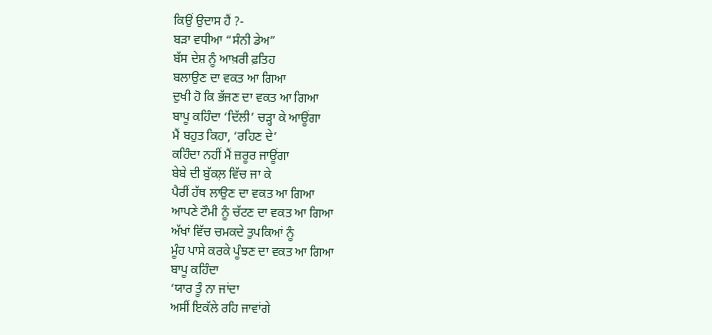ਕਿਉਂ ਉਦਾਸ ਹੈਂ ?-
ਬੜਾ ਵਧੀਆ “ਸੰਨੀ ਡੇਅ”
ਬੱਸ ਦੇਸ਼ ਨੂੰ ਆਖ਼ਰੀ ਫ਼ਤਿਹ
ਬਲਾਉਣ ਦਾ ਵਕਤ ਆ ਗਿਆ
ਦੁਖੀ ਹੋ ਕਿ ਭੱਜਣ ਦਾ ਵਕਤ ਆ ਗਿਆ
ਬਾਪੂ ਕਹਿੰਦਾ ‘ਦਿੱਲੀ’ ਚੜ੍ਹਾ ਕੇ ਆਊਂਗਾ
ਮੈਂ ਬਹੁਤ ਕਿਹਾ, ‘ਰਹਿਣ ਦੇ’
ਕਹਿੰਦਾ ਨਹੀਂ ਮੈਂ ਜ਼ਰੂਰ ਜਾਊਂਗਾ
ਬੇਬੇ ਦੀ ਬੁੱਕਲ਼ ਵਿੱਚ ਜਾ ਕੇ
ਪੈਰੀਂ ਹੱਥ ਲਾਉਣ ਦਾ ਵਕਤ ਆ ਗਿਆ
ਆਪਣੇ ਟੌਮੀ ਨੂੰ ਚੱਟਣ ਦਾ ਵਕਤ ਆ ਗਿਆ
ਅੱਖਾਂ ਵਿੱਚ ਚਮਕਦੇ ਤੁਪਕਿਆਂ ਨੂੰ
ਮੂੰਹ ਪਾਸੇ ਕਰਕੇ ਪੂੰਝਣ ਦਾ ਵਕਤ ਆ ਗਿਆ
ਬਾਪੂ ਕਹਿੰਦਾ
‘ਯਾਰ ਤੂੰ ਨਾ ਜਾਂਦਾ
ਅਸੀਂ ਇਕੱਲੇ ਰਹਿ ਜਾਵਾਂਗੇ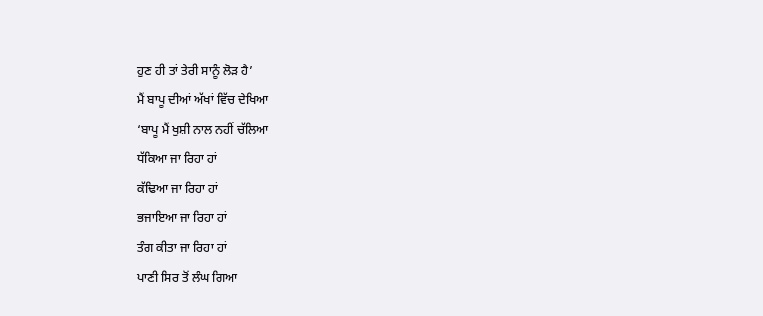ਹੁਣ ਹੀ ਤਾਂ ਤੇਰੀ ਸਾਨੂੰ ਲੋੜ ਹੈ’
ਮੈਂ ਬਾਪੂ ਦੀਆਂ ਅੱਖਾਂ ਵਿੱਚ ਦੇਖਿਆ
‘ਬਾਪੂ ਮੈਂ ਖੁਸ਼ੀ ਨਾਲ ਨਹੀਂ ਚੱਲਿਆ
ਧੱਕਿਆ ਜਾ ਰਿਹਾ ਹਾਂ
ਕੱਢਿਆ ਜਾ ਰਿਹਾ ਹਾਂ
ਭਜਾਇਆ ਜਾ ਰਿਹਾ ਹਾਂ
ਤੰਗ ਕੀਤਾ ਜਾ ਰਿਹਾ ਹਾਂ
ਪਾਣੀ ਸਿਰ ਤੋਂ ਲੰਘ ਗਿਆ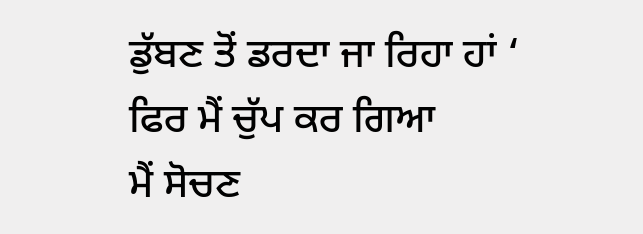ਡੁੱਬਣ ਤੋਂ ਡਰਦਾ ਜਾ ਰਿਹਾ ਹਾਂ ‘
ਫਿਰ ਮੈਂ ਚੁੱਪ ਕਰ ਗਿਆ
ਮੈਂ ਸੋਚਣ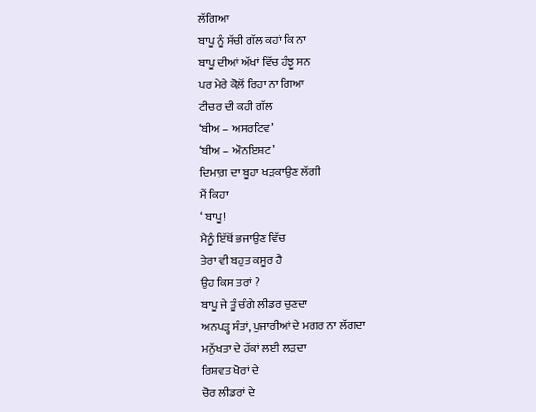ਲੱਗਿਆ
ਬਾਪੂ ਨੂੰ ਸੱਚੀ ਗੱਲ ਕਹਾਂ ਕਿ ਨਾ
ਬਾਪੂ ਦੀਆਂ ਅੱਖਾਂ ਵਿੱਚ ਹੰਝੂ ਸਨ
ਪਰ ਮੇਰੇ ਕੋਲ਼ੋਂ ਰਿਹਾ ਨਾ ਗਿਆ
ਟੀਚਰ ਦੀ ਕਹੀ ਗੱਲ
‘ਬੀਅ – ਅਸਰਟਿਵ’
‘ਬੀਅ – ਔਨਇਸ਼ਟ’
ਦਿਮਾਗ਼ ਦਾ ਬੂਹਾ ਖੜਕਾਉਣ ਲੱਗੀ
ਮੈਂ ਕਿਹਾ
‘ ਬਾਪੂ!
ਮੈਨੂੰ ਇੱਥੋਂ ਭਜਾਉਣ ਵਿੱਚ
ਤੇਰਾ ਵੀ ਬਹੁਤ ਕਸੂਰ ਹੈ
ਉਹ ਕਿਸ ਤਰਾਂ ?
ਬਾਪੂ ਜੇ ਤੂੰ ਚੰਗੇ ਲੀਡਰ ਚੁਣਦਾ
ਅਨਪੜ੍ਹ ਸੰਤਾਂ, ਪੁਜਾਰੀਆਂ ਦੇ ਮਗਰ ਨਾ ਲੱਗਦਾ
ਮਨੁੱਖਤਾ ਦੇ ਹੱਕਾਂ ਲਈ ਲੜਦਾ
ਰਿਸ਼ਵਤ ਖੋਰਾਂ ਦੇ
ਚੋਰ ਲੀਡਰਾਂ ਦੇ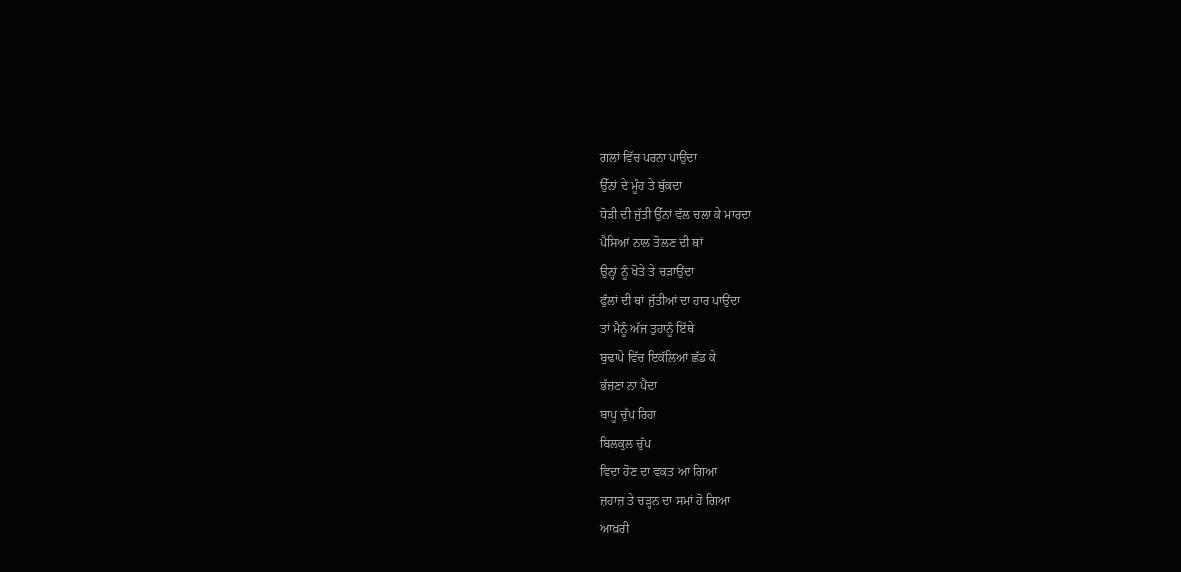ਗਲਾਂ ਵਿੱਚ ਪਰਨਾ ਪਾਉਂਦਾ
ਉੱਨਾਂ ਦੇ ਮੂੰਹ ਤੇ ਥੁੱਕਦਾ
ਧੋੜੀ ਦੀ ਜੁੱਤੀ ਉੱਨਾਂ ਵੱਲ ਚਲਾ ਕੇ ਮਾਰਦਾ
ਪੈਸਿਆਂ ਨਾਲ ਤੋਲਣ ਦੀ ਥਾਂ
ਉਨ੍ਹਾਂ ਨੂੰ ਖੋਤੇ ਤੇ ਚੜਾਉਂਦਾ
ਫੁੱਲਾਂ ਦੀ ਥਾਂ ਜੁੱਤੀਆਂ ਦਾ ਹਾਰ ਪਾਉਂਦਾ
ਤਾਂ ਮੈਨੂੰ ਅੱਜ ਤੁਹਾਨੂੰ ਇੱਥੇ
ਬੁਢਾਪੇ ਵਿੱਚ ਇਕੱਲਿਆਂ ਛੱਡ ਕੇ
ਭੱਜਣਾ ਨਾ ਪੈਂਦਾ
ਬਾਪੂ ਚੁੱਪ ਰਿਹਾ
ਬਿਲਕੁਲ ਚੁੱਪ
ਵਿਦਾ ਹੋਣ ਦਾ ਵਕਤ ਆ ਗਿਆ
ਜ਼ਹਾਜ਼ ਤੇ ਚੜ੍ਹਨ ਦਾ ਸਮਾਂ ਹੋ ਗਿਆ
ਆਖ਼ਰੀ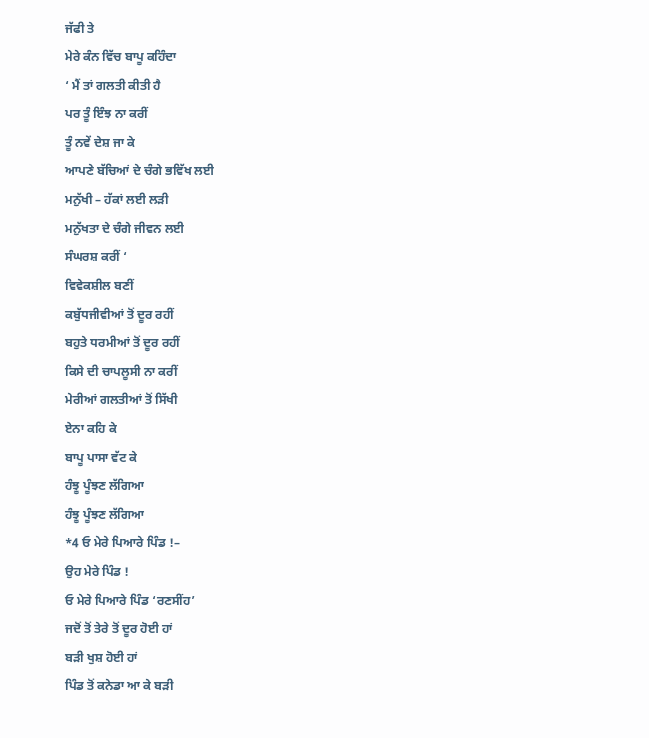ਜੱਫੀ ਤੇ
ਮੇਰੇ ਕੰਨ ਵਿੱਚ ਬਾਪੂ ਕਹਿੰਦਾ
‘ ਮੈਂ ਤਾਂ ਗਲਤੀ ਕੀਤੀ ਹੈ
ਪਰ ਤੂੰ ਇੰਝ ਨਾ ਕਰੀਂ
ਤੂੰ ਨਵੇਂ ਦੇਸ਼ ਜਾ ਕੇ
ਆਪਣੇ ਬੱਚਿਆਂ ਦੇ ਚੰਗੇ ਭਵਿੱਖ ਲਈ
ਮਨੁੱਖੀ – ਹੱਕਾਂ ਲਈ ਲੜੀ
ਮਨੁੱਖਤਾ ਦੇ ਚੰਗੇ ਜੀਵਨ ਲਈ
ਸੰਘਰਸ਼ ਕਰੀਂ ‘
ਵਿਵੇਕਸ਼ੀਲ ਬਣੀਂ
ਕਬੁੱਧਜੀਵੀਆਂ ਤੋਂ ਦੂਰ ਰਹੀਂ
ਬਹੁਤੇ ਧਰਮੀਆਂ ਤੋਂ ਦੂਰ ਰਹੀਂ
ਕਿਸੇ ਦੀ ਚਾਪਲੂਸੀ ਨਾ ਕਰੀਂ
ਮੇਰੀਆਂ ਗਲਤੀਆਂ ਤੋਂ ਸਿੱਖੀ
ਏਨਾ ਕਹਿ ਕੇ
ਬਾਪੂ ਪਾਸਾ ਵੱਟ ਕੇ
ਹੰਝੂ ਪੂੰਝਣ ਲੱਗਿਆ
ਹੰਝੂ ਪੂੰਝਣ ਲੱਗਿਆ
*4 ਓ ਮੇਰੇ ਪਿਆਰੇ ਪਿੰਡ !–
ਉਹ ਮੇਰੇ ਪਿੰਡ !
ਓ ਮੇਰੇ ਪਿਆਰੇ ਪਿੰਡ ‘ਰਣਸੀਂਹ’
ਜਦੋਂ ਤੋਂ ਤੇਰੇ ਤੋਂ ਦੂਰ ਹੋਈ ਹਾਂ
ਬੜੀ ਖੁਸ਼ ਹੋਈ ਹਾਂ
ਪਿੰਡ ਤੋਂ ਕਨੇਡਾ ਆ ਕੇ ਬੜੀ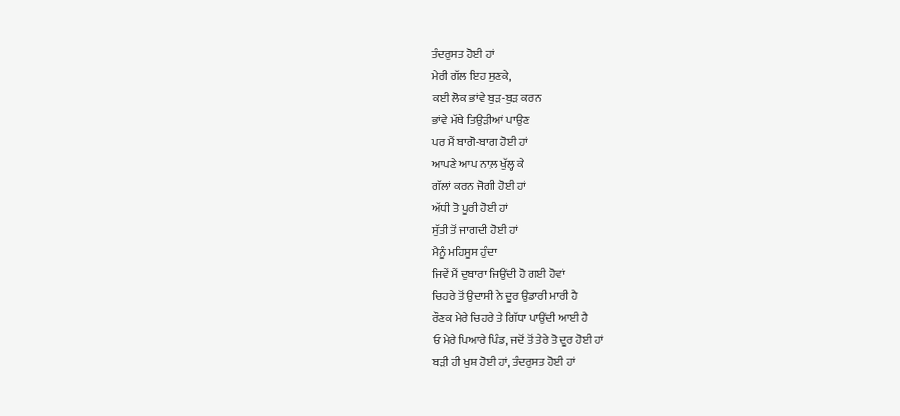ਤੰਦਰੁਸਤ ਹੋਈ ਹਾਂ
ਮੇਰੀ ਗੱਲ ਇਹ ਸੁਣਕੇ,
ਕਈ ਲੋਕ ਭਾਂਵੇ ਬੁੜ-ਬੁੜ ਕਰਨ
ਭਾਂਵੇ ਮੱਥੇ ਤਿਉੜੀਆਂ ਪਾਉਣ
ਪਰ ਮੈਂ ਬਾਗੋ-ਬਾਗ ਹੋਈ ਹਾਂ
ਆਪਣੇ ਆਪ ਨਾਲ਼ ਖੁੱਲ੍ਹ ਕੇ
ਗੱਲਾਂ ਕਰਨ ਜੋਗੀ ਹੋਈ ਹਾਂ
ਅੱਧੀ ਤੋ ਪੂਰੀ ਹੋਈ ਹਾਂ
ਸੁੱਤੀ ਤੋਂ ਜਾਗਦੀ ਹੋਈ ਹਾਂ
ਮੈਨੂੰ ਮਹਿਸੂਸ ਹੁੰਦਾ
ਜਿਵੇਂ ਮੈਂ ਦੁਬਾਰਾ ਜਿਉਂਦੀ ਹੋ ਗਈ ਹੋਵਾਂ
ਚਿਹਰੇ ਤੋਂ ਉਦਾਸੀ ਨੇ ਦੂਰ ਉਡਾਰੀ ਮਾਰੀ ਹੈ
ਰੌਣਕ ਮੇਰੇ ਚਿਹਰੇ ਤੇ ਗਿੱਧਾ ਪਾਉਂਦੀ ਆਈ ਹੈ
ਓ ਮੇਰੇ ਪਿਆਰੇ ਪਿੰਡ, ਜਦੋਂ ਤੋਂ ਤੇਰੇ ਤੋ ਦੂਰ ਹੋਈ ਹਾਂ
ਬੜੀ ਹੀ ਖੁਸ਼ ਹੋਈ ਹਾਂ, ਤੰਦਰੁਸਤ ਹੋਈ ਹਾਂ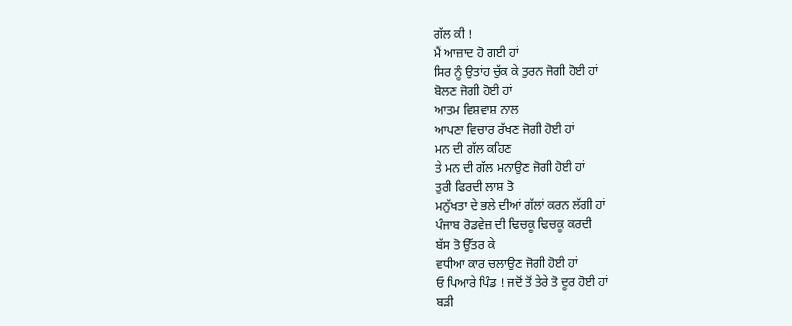ਗੱਲ ਕੀ !
ਮੈਂ ਆਜ਼ਾਦ ਹੋ ਗਈ ਹਾਂ
ਸਿਰ ਨੂੰ ਉਤਾਂਹ ਚੁੱਕ ਕੇ ਤੁਰਨ ਜੋਗੀ ਹੋਈ ਹਾਂ
ਬੋਲਣ ਜੋਗੀ ਹੋਈ ਹਾਂ
ਆਤਮ ਵਿਸ਼ਵਾਸ਼ ਨਾਲ
ਆਪਣਾ ਵਿਚਾਰ ਰੱਖਣ ਜੋਗੀ ਹੋਈ ਹਾਂ
ਮਨ ਦੀ ਗੱਲ ਕਹਿਣ
ਤੇ ਮਨ ਦੀ ਗੱਲ ਮਨਾਉਣ ਜੋਗੀ ਹੋਈ ਹਾਂ
ਤੁਰੀ ਫਿਰਦੀ ਲਾਸ਼ ਤੋ
ਮਨੁੱਖਤਾ ਦੇ ਭਲੇ ਦੀਆਂ ਗੱਲਾਂ ਕਰਨ ਲੱਗੀ ਹਾਂ
ਪੰਜਾਬ ਰੋਡਵੇਜ਼ ਦੀ ਢਿਚਕੂ ਢਿਚਕੂ ਕਰਦੀ
ਬੱਸ ਤੋ ਉੱਤਰ ਕੇ
ਵਧੀਆ ਕਾਰ ਚਲਾਉਣ ਜੋਗੀ ਹੋਈ ਹਾਂ
ਓ ਪਿਆਰੇ ਪਿੰਡ ! ਜਦੋਂ ਤੋਂ ਤੇਰੇ ਤੋ ਦੂਰ ਹੋਈ ਹਾਂ
ਬੜੀ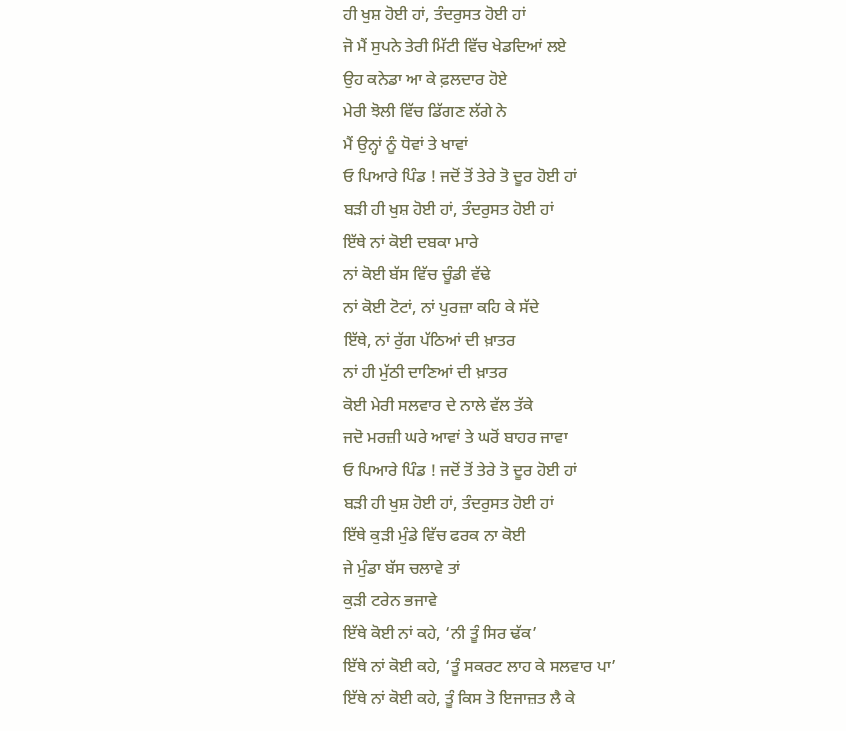ਹੀ ਖੁਸ਼ ਹੋਈ ਹਾਂ, ਤੰਦਰੁਸਤ ਹੋਈ ਹਾਂ
ਜੋ ਮੈਂ ਸੁਪਨੇ ਤੇਰੀ ਮਿੱਟੀ ਵਿੱਚ ਖੇਡਦਿਆਂ ਲਏ
ਉਹ ਕਨੇਡਾ ਆ ਕੇ ਫ਼ਲਦਾਰ ਹੋਏ
ਮੇਰੀ ਝੋਲੀ ਵਿੱਚ ਡਿੱਗਣ ਲੱਗੇ ਨੇ
ਮੈਂ ਉਨ੍ਹਾਂ ਨੂੰ ਧੋਵਾਂ ਤੇ ਖਾਵਾਂ
ਓ ਪਿਆਰੇ ਪਿੰਡ ! ਜਦੋਂ ਤੋਂ ਤੇਰੇ ਤੋ ਦੂਰ ਹੋਈ ਹਾਂ
ਬੜੀ ਹੀ ਖੁਸ਼ ਹੋਈ ਹਾਂ, ਤੰਦਰੁਸਤ ਹੋਈ ਹਾਂ
ਇੱਥੇ ਨਾਂ ਕੋਈ ਦਬਕਾ ਮਾਰੇ
ਨਾਂ ਕੋਈ ਬੱਸ ਵਿੱਚ ਚੂੰਡੀ ਵੱਢੇ
ਨਾਂ ਕੋਈ ਟੋਟਾਂ, ਨਾਂ ਪੁਰਜ਼ਾ ਕਹਿ ਕੇ ਸੱਦੇ
ਇੱਥੇ, ਨਾਂ ਰੁੱਗ ਪੱਠਿਆਂ ਦੀ ਖ਼ਾਤਰ
ਨਾਂ ਹੀ ਮੁੱਠੀ ਦਾਣਿਆਂ ਦੀ ਖ਼ਾਤਰ
ਕੋਈ ਮੇਰੀ ਸਲਵਾਰ ਦੇ ਨਾਲੇ ਵੱਲ ਤੱਕੇ
ਜਦੋ ਮਰਜ਼ੀ ਘਰੇ ਆਵਾਂ ਤੇ ਘਰੋਂ ਬਾਹਰ ਜਾਵਾ
ਓ ਪਿਆਰੇ ਪਿੰਡ ! ਜਦੋਂ ਤੋਂ ਤੇਰੇ ਤੋ ਦੂਰ ਹੋਈ ਹਾਂ
ਬੜੀ ਹੀ ਖੁਸ਼ ਹੋਈ ਹਾਂ, ਤੰਦਰੁਸਤ ਹੋਈ ਹਾਂ
ਇੱਥੇ ਕੁੜੀ ਮੁੰਡੇ ਵਿੱਚ ਫਰਕ ਨਾ ਕੋਈ
ਜੇ ਮੁੰਡਾ ਬੱਸ ਚਲਾਵੇ ਤਾਂ
ਕੁੜੀ ਟਰੇਨ ਭਜਾਵੇ
ਇੱਥੇ ਕੋਈ ਨਾਂ ਕਹੇ, ‘ਨੀ ਤੂੰ ਸਿਰ ਢੱਕ’
ਇੱਥੇ ਨਾਂ ਕੋਈ ਕਹੇ, ‘ਤੂੰ ਸਕਰਟ ਲਾਹ ਕੇ ਸਲਵਾਰ ਪਾ’
ਇੱਥੇ ਨਾਂ ਕੋਈ ਕਹੇ, ਤੂੰ ਕਿਸ ਤੋ ਇਜਾਜ਼ਤ ਲੈ ਕੇ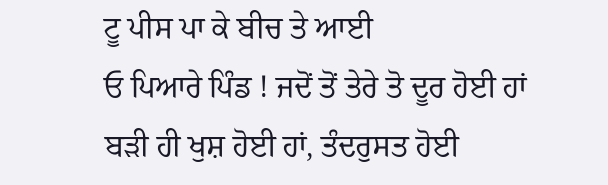ਟੂ ਪੀਸ ਪਾ ਕੇ ਬੀਚ ਤੇ ਆਈ
ਓ ਪਿਆਰੇ ਪਿੰਡ ! ਜਦੋਂ ਤੋਂ ਤੇਰੇ ਤੋ ਦੂਰ ਹੋਈ ਹਾਂ
ਬੜੀ ਹੀ ਖੁਸ਼ ਹੋਈ ਹਾਂ, ਤੰਦਰੁਸਤ ਹੋਈ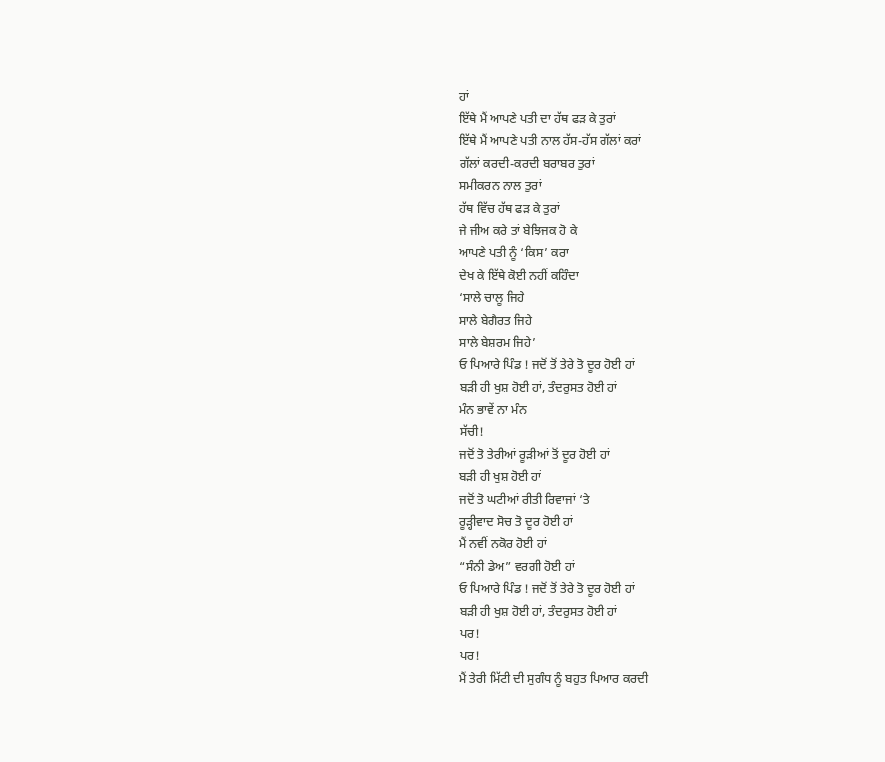ਹਾਂ
ਇੱਥੇ ਮੈਂ ਆਪਣੇ ਪਤੀ ਦਾ ਹੱਥ ਫੜ ਕੇ ਤੁਰਾਂ
ਇੱਥੇ ਮੈਂ ਆਪਣੇ ਪਤੀ ਨਾਲ ਹੱਸ-ਹੱਸ ਗੱਲਾਂ ਕਰਾਂ
ਗੱਲਾਂ ਕਰਦੀ-ਕਰਦੀ ਬਰਾਬਰ ਤੁਰਾਂ
ਸਮੀਕਰਨ ਨਾਲ ਤੁਰਾਂ
ਹੱਥ ਵਿੱਚ ਹੱਥ ਫੜ ਕੇ ਤੁਰਾਂ
ਜੇ ਜੀਅ ਕਰੇ ਤਾਂ ਬੇਝਿਜਕ ਹੋ ਕੇ
ਆਪਣੇ ਪਤੀ ਨੂੰ ‘ਕਿਸ’ ਕਰਾ
ਦੇਖ ਕੇ ਇੱਥੇ ਕੋਈ ਨਹੀਂ ਕਹਿੰਦਾ
‘ਸਾਲੇ ਚਾਲੂ ਜਿਹੇ
ਸਾਲੇ ਬੇਗੈਰਤ ਜਿਹੇ
ਸਾਲੇ ਬੇਸ਼ਰਮ ਜਿਹੇ’
ਓ ਪਿਆਰੇ ਪਿੰਡ ! ਜਦੋਂ ਤੋਂ ਤੇਰੇ ਤੋ ਦੂਰ ਹੋਈ ਹਾਂ
ਬੜੀ ਹੀ ਖੁਸ਼ ਹੋਈ ਹਾਂ, ਤੰਦਰੁਸਤ ਹੋਈ ਹਾਂ
ਮੰਨ ਭਾਵੇਂ ਨਾ ਮੰਨ
ਸੱਚੀ!
ਜਦੋਂ ਤੋ ਤੇਰੀਆਂ ਰੂੜੀਆਂ ਤੋਂ ਦੂਰ ਹੋਈ ਹਾਂ
ਬੜੀ ਹੀ ਖੁਸ਼ ਹੋਈ ਹਾਂ
ਜਦੋਂ ਤੋ ਘਟੀਆਂ ਰੀਤੀ ਰਿਵਾਜਾਂ ‘ਤੇ
ਰੂੜ੍ਹੀਵਾਦ ਸੋਚ ਤੋ ਦੂਰ ਹੋਈ ਹਾਂ
ਮੈਂ ਨਵੀਂ ਨਕੋਰ ਹੋਈ ਹਾਂ
“ਸੰਨੀ ਡੇਅ” ਵਰਗੀ ਹੋਈ ਹਾਂ
ਓ ਪਿਆਰੇ ਪਿੰਡ ! ਜਦੋਂ ਤੋਂ ਤੇਰੇ ਤੋ ਦੂਰ ਹੋਈ ਹਾਂ
ਬੜੀ ਹੀ ਖੁਸ਼ ਹੋਈ ਹਾਂ, ਤੰਦਰੁਸਤ ਹੋਈ ਹਾਂ
ਪਰ!
ਪਰ!
ਮੈਂ ਤੇਰੀ ਮਿੱਟੀ ਦੀ ਸੁਗੰਧ ਨੂੰ ਬਹੁਤ ਪਿਆਰ ਕਰਦੀ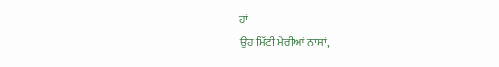ਹਾਂ
ਉਹ ਮਿੱਟੀ ਮੇਰੀਆਂ ਨਾਸਾਂ,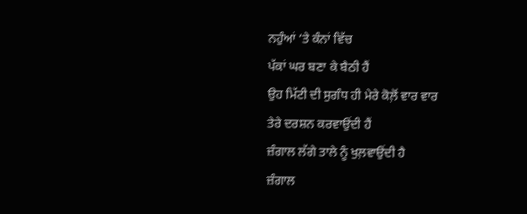ਨਹੁੰਆਂ ‘ਤੇ ਕੰਨਾਂ ਵਿੱਚ
ਪੱਕਾਂ ਘਰ ਬਣਾ ਕੇ ਬੈਠੀ ਹੈਂ
ਉਹ ਮਿੱਟੀ ਦੀ ਸੁਗੰਧ ਹੀ ਮੇਰੇ ਕੋਲ਼ੋਂ ਵਾਰ ਵਾਰ
ਤੇਰੇ ਦਰਸ਼ਨ ਕਰਵਾਉਂਦੀ ਹੈਂ
ਜ਼ੰਗਾਲ ਲੱਗੇ ਤਾਲੇ ਨੂੰ ਖੁਲ਼ਵਾਉਂਦੀ ਹੈ
ਜ਼ੰਗਾਲ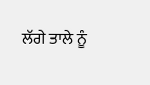ਲੱਗੇ ਤਾਲੇ ਨੂੰ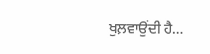ਖੁਲ਼ਵਾਉਂਦੀ ਹੈ…